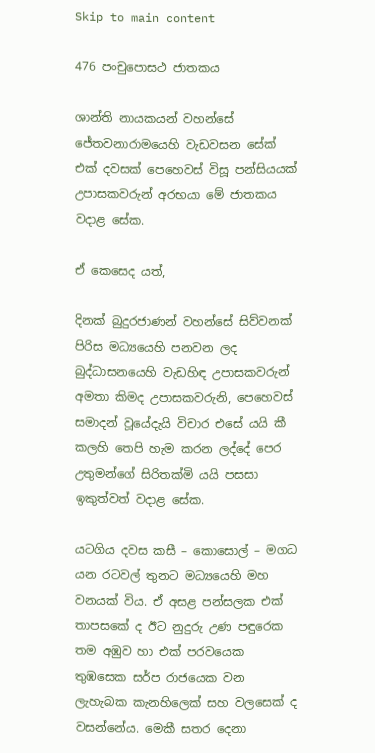Skip to main content

476 පංචුපොසථ ජාතකය

ශාන්ති නායකයන් වහන්සේ ජේතවනාරාමයෙහි වැඩවසන සේක් එක් දවසක් පෙහෙවස් විසූ පන්සියයක් උපාසකවරුන් අරභයා මේ ජාතකය වදාළ සේක.

ඒ කෙසෙද යත්,

දිනක් බුදුරජාණන් වහන්සේ සිව්වනක් පිරිස මධ්‍යයෙහි පනවන ලද බුද්ධාසනයෙහි වැඩහිඳ උපාසකවරුන් අමතා කිමද උපාසකවරුනි, පෙහෙවස් සමාදන් වූයේදැයි විචාර එසේ යයි කී කලහි තෙපි හැම කරන ලද්දේ පෙර උතුමන්ගේ සිරිතක්මි යයි පසසා ඉකුත්වත් වදාළ සේක.

යටගිය දවස කසී – කොසොල් – මගධ යන රටවල් තුනට මධ්‍යයෙහි මහ වනයක් විය. ඒ අසළ පන්සලක එක් තාපසකේ ද ඊට නුදුරු උණ පඳුරෙක තම අඹුව හා එක් පරවයෙක තුඹසෙක සර්ප රාජයෙක වන ලැහැබක කැනහිලෙක් සහ වලසෙක් ද වසන්නේය. මෙකී සතර දෙනා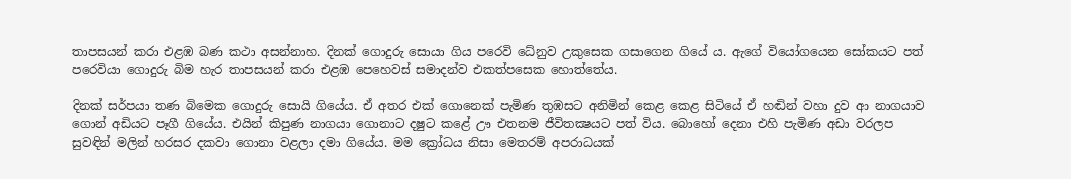තාපසයන් කරා එළඹ බණ කථා අසන්නාහ. දිනක් ගොදුරු සොයා ගිය පරෙවි ධේනුව උකුසෙක ගසාගෙන ගියේ ය. ඇගේ වියෝගයෙන සෝකයට පත් පරෙවියා ගොදුරු බිම හැර තාපසයන් කරා එළඹ පෙහෙවස් සමාදන්ව එකත්පසෙක හොත්තේය.

දිනක් සර්පයා තණ බිමෙක ගොදුරු සොයි ගියේය. ඒ අතර එක් ගොනෙක් පැමිණ තුඹසට අනිමින් කෙළ කෙළ සිටියේ ඒ හඬින් වහා දුව ආ නාගයාව ගොන් අඩියට පෑගී ගියේය. එයින් කිපුණ නාගයා ගොනාට දෂුට කළේ ඌ එතනම ජීවිතක්‍ෂයට පත් විය. බොහෝ දෙනා එහි පැමිණ අඩා වරලප සුවඳින් මලින් හරසර දකවා ගොනා වළලා දමා ගියේය. මම ක්‍රෝධය නිසා මෙතරම් අපරාධයක්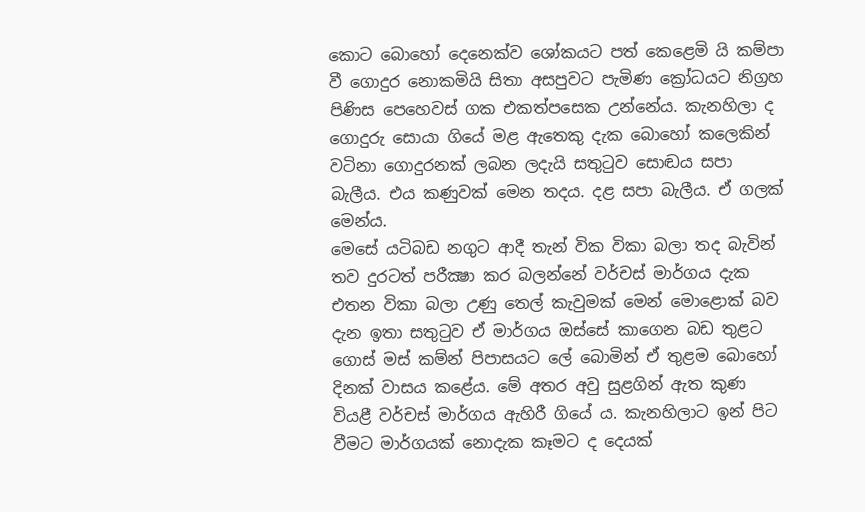කොට බොහෝ දෙනෙක්ව ශෝකයට පත් කෙළෙමි යි කම්පා වී ගොදුර නොකමියි සිතා අසපුවට පැමිණ ක්‍රෝධයට නිග්‍රහ පිණිස පෙහෙවස් ගක එකත්පසෙක උන්නේය. කැනහිලා ද ගොදුරු සොයා ගියේ මළ ඇතෙකු දැක බොහෝ කලෙකින් වටිනා ගොදුරනක් ලබන ලදැයි සතුටුව සොඬය සපා බැලීය. එය කණුවක් මෙන තදය. දළ සපා බැලීය. ඒ ගලක් මෙන්ය.
මෙසේ යටිබඩ නගුට ආදී තැන් වික විකා බලා තද බැවින් තව දුරටත් පරීක්‍ෂා කර බලන්නේ වර්චස් මාර්ගය දැක එතන විකා බලා උණු තෙල් කැවුමක් මෙන් මොළොක් බව දැන ඉතා සතුටුව ඒ මාර්ගය ඔස්සේ කාගෙන බඩ තුළට ගොස් මස් කම්න් පිපාසයට ලේ බොමින් ඒ තුළම බොහෝ දිනක් වාසය කළේය. මේ අතර අවු සුළගින් ඇත කුණ වියළී වර්චස් මාර්ගය ඇහිරී ගියේ ය. කැනහිලාට ඉන් පිට වීමට මාර්ගයක් නොදැක කෑමට ද දෙයක්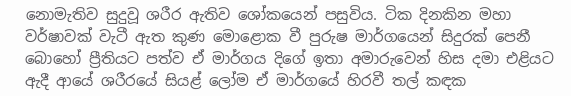නොමැතිව සුදුවූ ශරීර ඇතිව ශෝකයෙන් පසුවිය. ටික දිනකින මහා වර්ෂාවක් වැටී ඇත කුණ මොළොක වී පුරුෂ මාර්ගයෙන් සිදුරක් පෙනී බොහෝ ප්‍රීතියට පත්ව ඒ මාර්ගය දිගේ ඉතා අමාරුවෙන් හිස දමා එළියට ඇදී ආයේ ශරීරයේ සියළ් ලෝම ඒ මාර්ගයේ හිරවී තල් කඳක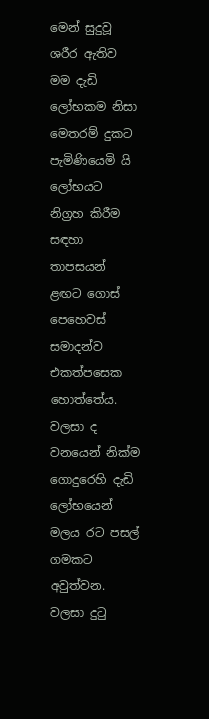මෙන් සුදුවූ ශරීර ඇතිව මම දැඩි ලෝභකම නිසා මෙතරම් දුකට පැමිණියෙමි යි ලෝභයට නිග්‍රහ කිරීම සඳහා තාපසයන් ළඟට ගොස් පෙහෙවස් සමාදන්ව එකත්පසෙක හොත්තේය. වලසා ද වනයෙන් නික්ම ගොදුරෙහි දැඩි ලෝභයෙන් මලය රට පසල් ගමකට අවුත්වන.
වලසා දුටු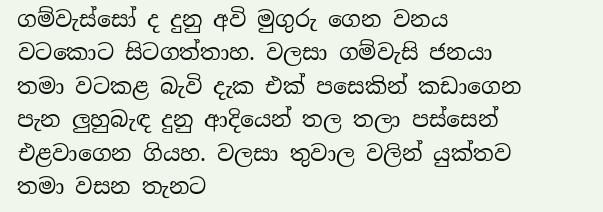ගම්වැස්සෝ ද දුනු අවි මුගුරු ගෙන වනය වටකොට සිටගත්තාහ. වලසා ගම්වැසි ජනයා තමා වටකළ බැවි දැක එක් පසෙකින් කඩාගෙන පැන ලුහුබැඳ දුනු ආදියෙන් තල තලා පස්සෙන් එළවාගෙන ගියහ. වලසා තුවාල වලින් යුක්තව තමා වසන තැනට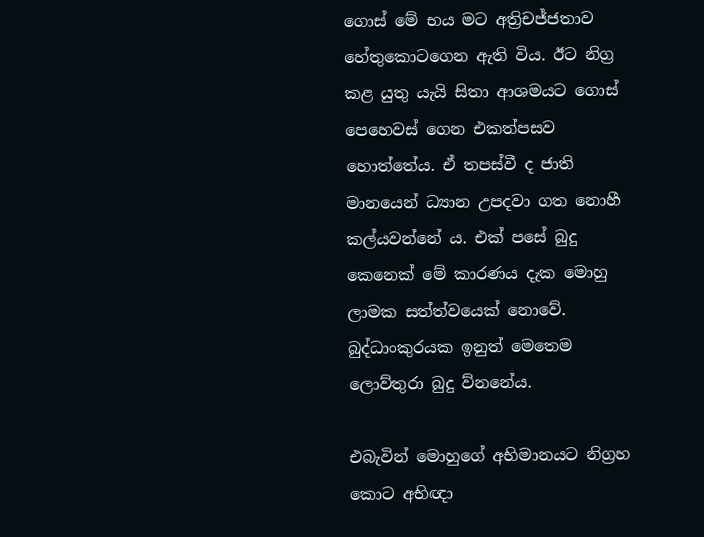ගොස් මේ භය මට අත්‍රිචජ්ජතාව හේතුකොටගෙන ඇති විය. ඊට නිග්‍ර කළ යුතු යැයි සිතා ආශමයට ගොස් පෙහෙවස් ගෙන එකත්පසව හොත්තේය. ඒ තපස්වී ද ජාති මානයෙන් ධ්‍යාන උපදවා ගත නොහී කල්යවන්නේ ය. එක් පසේ බුදු කෙනෙක් මේ කාරණය දැක මොහු ලාමක සත්ත්වයෙක් නොවේ. බුද්ධාංකුරයක ඉනුත් මෙතෙම ලොව්තුරා බුදු ව්නනේය.

එබැවින් මොහුගේ අභිමානයට නිග්‍රහ කොට අභිඥා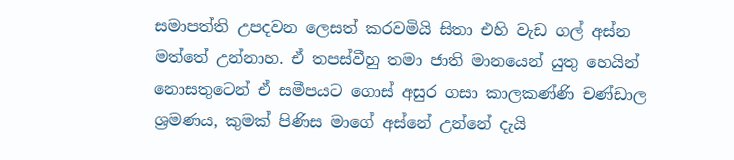සමාපත්ති උපදවන ලෙසත් කරවමියි සිතා එහි වැඩ ගල් අස්න මත්තේ උන්නාහ. ඒ තපස්වීහු තමා ජාති මානයෙන් යුතු හෙයින් නොසතුටෙන් ඒ සමීපයට ගොස් අසුර ගසා කාලකණ්ණි චණ්ඩාල ශ්‍රමණය, කුමක් පිණිස මාගේ අස්නේ උන්නේ දැයි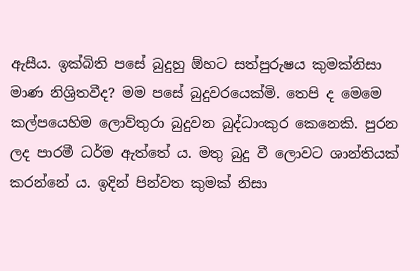ඇසීය. ඉක්බිති පසේ බුදුහු ඕහට සත්පුරුෂය කුමක්නිසා මාණ නිශ්‍රිතවීද? මම පසේ බුදුවරයෙක්මි. තෙපි ද මෙමෙ කල්පයෙහිම ලොව්තුරා බුදුවන බුද්ධාංකුර කෙනෙකි. පුරන ලද පාරමී ධර්ම ඇත්තේ ය. මතු බුදු වී ලොවට ශාන්තියක් කරන්නේ ය. ඉදින් පින්වත කුමක් නිසා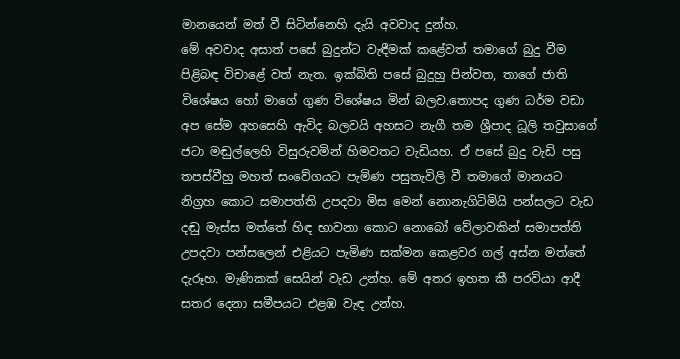මානයෙන් මත් වී සිටින්නෙහි දැයි අවවාද දුන්හ.
මේ අවවාද අසාත් පසේ බුදුන්ට වැඳීමක් කළේවත් තමාගේ බුදු වීම පිළිබඳ විචාළේ වත් නැත. ඉක්බිති පසේ බුදුහු පින්වත, තාගේ ජාති විශේෂය හෝ මාගේ ගුණ විශේෂය මින් බලව.තොපද ගුණ ධර්ම වඩා අප සේම අහසෙහි ඇවිද බලවයි අහසට නැගී තම ශ්‍රීපාද ධූලි තවුසාගේ ජටා මඬුල්ලෙහි විසුරුවමින් හිමවතට වැඩියහ. ඒ පසේ බුදු වැඩි පසු තපස්වීහු මහත් සංවේගයට පැමිණ පසුතැවිලි වී තමාගේ මානයට නිග්‍රහ කොට සමාපත්ති උපදවා මිස මෙන් නොනැගිටිමියි පන්සලට වැඩ දඬු මැස්ස මත්තේ හිඳ භාවනා කොට නොබෝ වේලාවකින් සමාපත්ති උපදවා පන්සලෙන් එළියට පැමිණ සක්මන කෙළවර ගල් අස්න මත්තේ දැරූහ. මැණිකක් සෙයින් වැඩ උන්හ. මේ අතර ඉහත කී පරවියා ආදී සතර දෙනා සමීපයට එළඹ වැඳ උන්හ.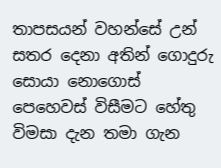තාපසයන් වහන්සේ උන් සතර දෙනා අතින් ගොදුරු සොයා නොගොස් පෙහෙවස් විසීමට හේතු විමසා දැන තමා ගැන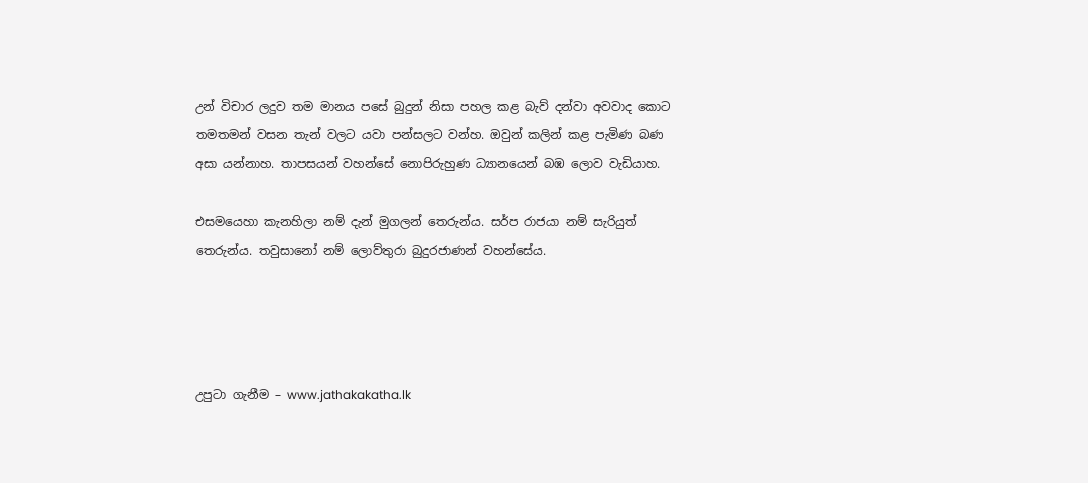උන් විචාර ලදුව තම මානය පසේ බුදුන් නිසා පහල කළ බැව් දන්වා අවවාද කොට තමතමන් වසන තැන් වලට යවා පන්සලට වන්හ. ඔවුන් කලින් කළ පැමිණ බණ අසා යන්නාහ. තාපසයන් වහන්සේ නොපිරුහුණ ධ්‍යානයෙන් බඹ ලොව වැඩියාහ.

එසමයෙහා කැනහිලා නම් දැන් මුගලන් තෙරුන්ය. සර්ප රාජයා නම් සැරියුත් තෙරුන්ය. තවුසානෝ නම් ලොව්තුරා බුදුරජාණන් වහන්සේය.




උපුටා ගැනීම – www.jathakakatha.lk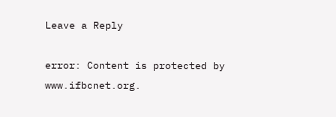Leave a Reply

error: Content is protected by www.ifbcnet.org.